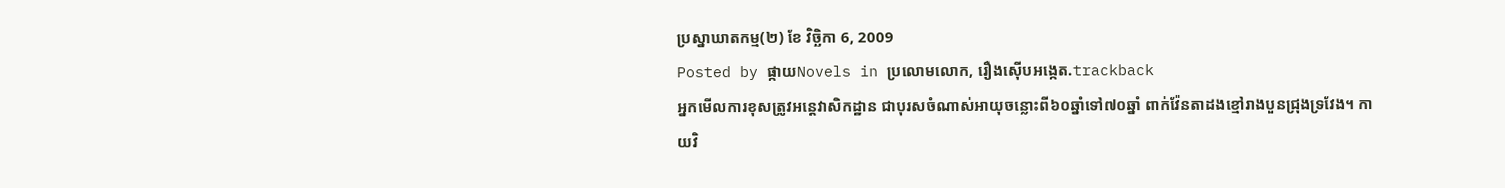ប្រស្នាឃាតកម្ម(២) ខែ វិច្ឆិកា 6, 2009
Posted by ផ្កាយNovels in ប្រលោមលោក, រឿងស៊ើបអង្កេត.trackback
អ្នកមើលការខុសត្រូវអន្តេវាសិកដ្ឋាន ជាបុរសចំណាស់អាយុចន្លោះពី៦០ឆ្នាំទៅ៧០ឆ្នាំ ពាក់វ៉ែនតាដងខ្មៅរាងបួនជ្រុងទ្រវែង។ កាយវិ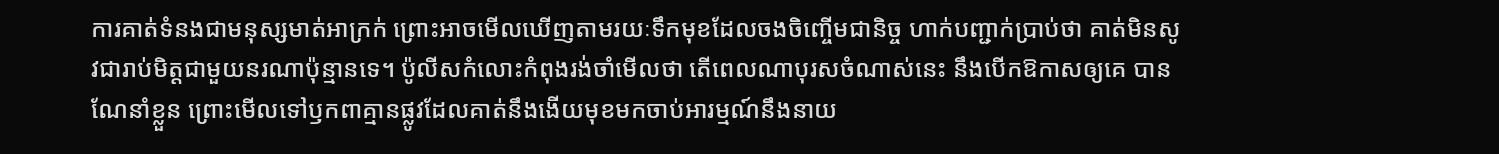ការគាត់ទំនងជាមនុស្សមាត់អាក្រក់ ព្រោះអាចមើលឃើញតាមរយៈទឹកមុខដែលចងចិញ្ចើមជានិច្ច ហាក់បញ្ជាក់ប្រាប់ថា គាត់មិនសូវជារាប់មិត្តជាមួយនរណាប៉ុន្មានទេ។ ប៉ូលីសកំលោះកំពុងរង់ចាំមើលថា តើពេលណាបុរសចំណាស់នេះ នឹងបើកឱកាសឲ្យគេ បានណែនាំខ្លួន ព្រោះមើលទៅឫកពាគ្មានផ្លូវដែលគាត់នឹងងើយមុខមកចាប់អារម្មណ៍នឹងនាយ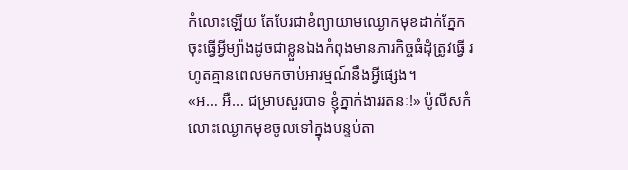កំលោះឡើយ តែបែរជាខំព្យាយាមឈ្ងោកមុខដាក់ភ្នែកចុះធ្វើអ្វីម្យ៉ាងដូចជាខ្លួនឯងកំពុងមានភារកិច្ចធំដុំត្រូវធ្វើ រហូតគ្មានពេលមកចាប់អារម្មណ៍នឹងអ្វីផ្សេង។
«អ… អឺ… ជម្រាបសួរបាទ ខ្ញុំភ្នាក់ងាររតនៈ!» ប៉ូលីសកំលោះឈ្ងោកមុខចូលទៅក្នុងបន្ទប់តា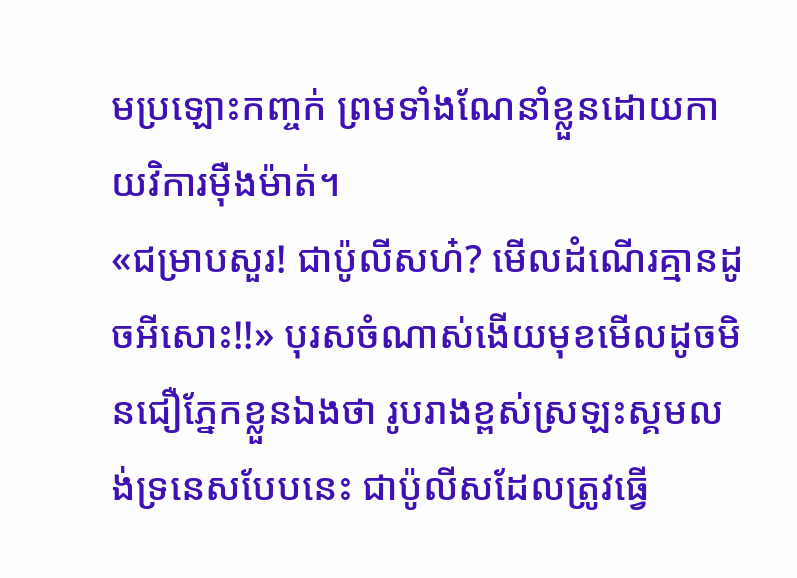មប្រឡោះកញ្ចក់ ព្រមទាំងណែនាំខ្លួនដោយកាយវិការម៉ឺងម៉ាត់។
«ជម្រាបសួរ! ជាប៉ូលីសហ៎? មើលដំណើរគ្មានដូចអីសោះ!!» បុរសចំណាស់ងើយមុខមើលដូចមិនជឿភ្នែកខ្លួនឯងថា រូបរាងខ្ពស់ស្រឡះស្គមលង់ទ្រនេសបែបនេះ ជាប៉ូលីសដែលត្រូវធ្វើ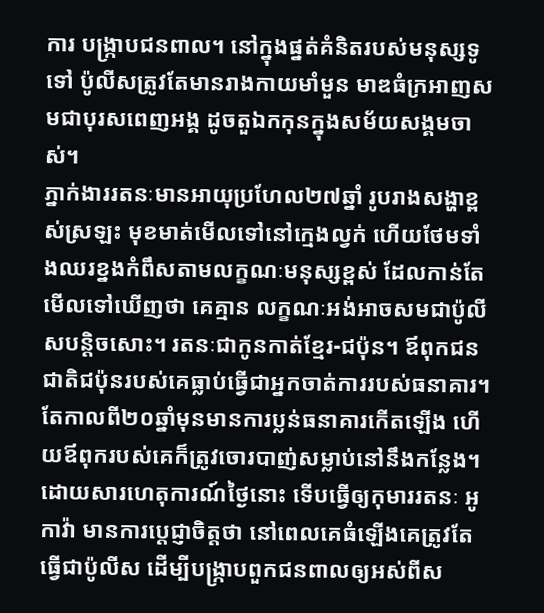ការ បង្ក្រាបជនពាល។ នៅក្នុងផ្នត់គំនិតរបស់មនុស្សទូទៅ ប៉ូលីសត្រូវតែមានរាងកាយមាំមួន មាឌធំក្រអាញសមជាបុរសពេញអង្គ ដូចតួឯកកុនក្នុងសម័យសង្គមចាស់។
ភ្នាក់ងាររតនៈមានអាយុប្រហែល២៧ឆ្នាំ រូបរាងសង្ហាខ្ពស់ស្រឡះ មុខមាត់មើលទៅនៅក្មេងល្វក់ ហើយថែមទាំងឈរខ្នងកំពឹសតាមលក្ខណៈមនុស្សខ្ពស់ ដែលកាន់តែមើលទៅឃើញថា គេគ្មាន លក្ខណៈអង់អាចសមជាប៉ូលីសបន្តិចសោះ។ រតនៈជាកូនកាត់ខ្មែរ-ជប៉ុន។ ឪពុកជនជាតិជប៉ុនរបស់គេធ្លាប់ធ្វើជាអ្នកចាត់ការរបស់ធនាគារ។ តែកាលពី២០ឆ្នាំមុនមានការប្លន់ធនាគារកើតឡើង ហើយឪពុករបស់គេក៏ត្រូវចោរបាញ់សម្លាប់នៅនឹងកន្លែង។ ដោយសារហេតុការណ៍ថ្ងៃនោះ ទើបធ្វើឲ្យកុមាររតនៈ អូកាវ៉ា មានការប្តេជ្ញាចិត្តថា នៅពេលគេធំឡើងគេត្រូវតែធ្វើជាប៉ូលីស ដើម្បីបង្ក្រាបពួកជនពាលឲ្យអស់ពីស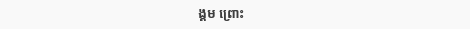ង្គម ព្រោះ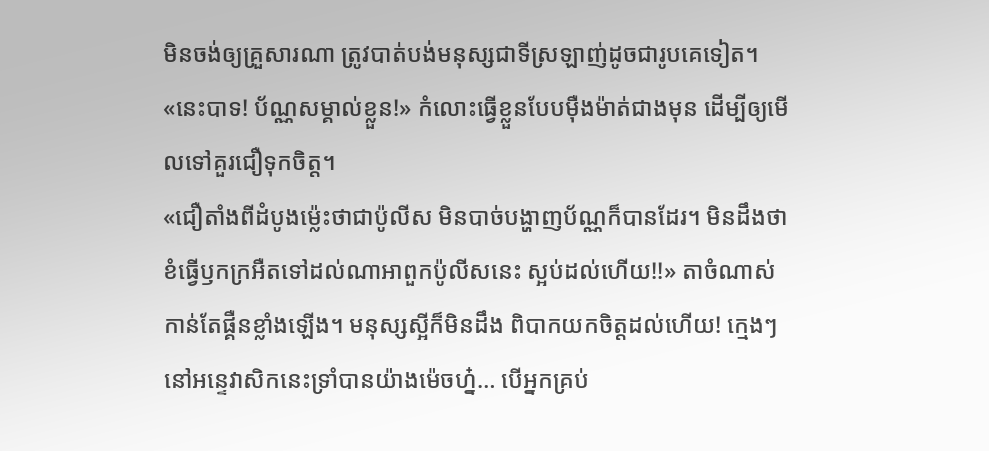មិនចង់ឲ្យគ្រួសារណា ត្រូវបាត់បង់មនុស្សជាទីស្រឡាញ់ដូចជារូបគេទៀត។
«នេះបាទ! ប័ណ្ណសម្គាល់ខ្លួន!» កំលោះធ្វើខ្លួនបែបម៉ឺងម៉ាត់ជាងមុន ដើម្បីឲ្យមើលទៅគួរជឿទុកចិត្ត។
«ជឿតាំងពីដំបូងម្ល៉េះថាជាប៉ូលីស មិនបាច់បង្ហាញប័ណ្ណក៏បានដែរ។ មិនដឹងថាខំធ្វើឫកក្រអឺតទៅដល់ណាអាពួកប៉ូលីសនេះ ស្អប់ដល់ហើយ!!» តាចំណាស់កាន់តែផ្គឺនខ្លាំងឡើង។ មនុស្សស្អីក៏មិនដឹង ពិបាកយកចិត្តដល់ហើយ! ក្មេងៗនៅអន្ទេវាសិកនេះទ្រាំបានយ៉ាងម៉េចហ្ន៎… បើអ្នកគ្រប់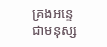គ្រងអន្ទេជាមនុស្ស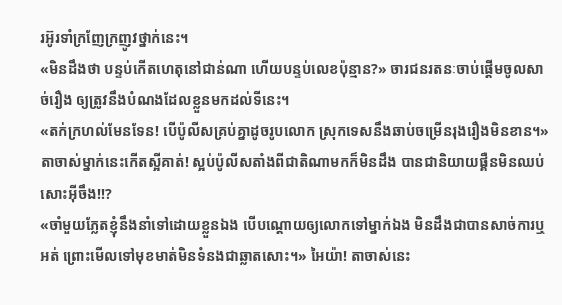រអ៊ូរទាំក្រញែក្រញូវថ្នាក់នេះ។
«មិនដឹងថា បន្ទប់កើតហេតុនៅជាន់ណា ហើយបន្ទប់លេខប៉ុន្មាន?» ចារជនរតនៈចាប់ផ្តើមចូលសាច់រឿង ឲ្យត្រូវនឹងបំណងដែលខ្លួនមកដល់ទីនេះ។
«តក់ក្រហល់មែនទែន! បើប៉ូលីសគ្រប់គ្នាដូចរូបលោក ស្រុកទេសនឹងឆាប់ចម្រើនរុងរឿងមិនខាន។» តាចាស់ម្នាក់នេះកើតស្អីគាត់! ស្អប់ប៉ូលីសតាំងពីជាតិណាមកក៏មិនដឹង បានជានិយាយផ្គឺនមិនឈប់សោះអ៊ីចឹង!!?
«ចាំមួយភ្លែតខ្ញុំនឹងនាំទៅដោយខ្លួនឯង បើបណ្តោយឲ្យលោកទៅម្នាក់ឯង មិនដឹងជាបានសាច់ការឬអត់ ព្រោះមើលទៅមុខមាត់មិនទំនងជាឆ្លាតសោះ។» អៃយ៉ា! តាចាស់នេះ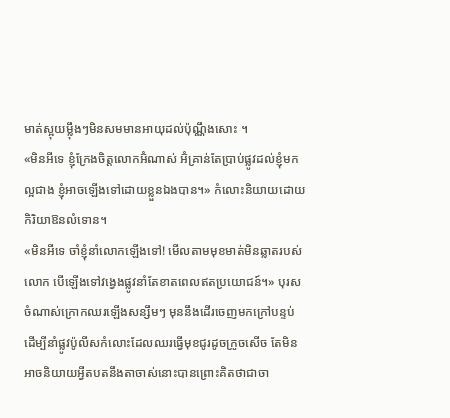មាត់ស្អុយម្ល៉ឹងៗមិនសមមានអាយុដល់ប៉ុណ្ណឹងសោះ ។
«មិនអីទេ ខ្ញុំក្រែងចិត្តលោកអ៊ំណាស់ អ៊ំគ្រាន់តែប្រាប់ផ្លូវដល់ខ្ញុំមកល្អជាង ខ្ញុំអាចឡើងទៅដោយខ្លួនឯងបាន។» កំលោះនិយាយដោយកិរិយាឱនលំទោន។
«មិនអីទេ ចាំខ្ញុំនាំលោកឡើងទៅ! មើលតាមមុខមាត់មិនឆ្លាតរបស់លោក បើឡើងទៅវង្វេងផ្លូវនាំតែខាតពេលឥតប្រយោជន៍។» បុរសចំណាស់ក្រោកឈរឡើងសន្សឹមៗ មុននឹងដើរចេញមកក្រៅបន្ទប់ ដើម្បីនាំផ្លូវប៉ូលីសកំលោះដែលឈរធ្វើមុខជូរដូចក្រូចសើច តែមិនអាចនិយាយអ្វីតបតនឹងតាចាស់នោះបានព្រោះគិតថាជាចា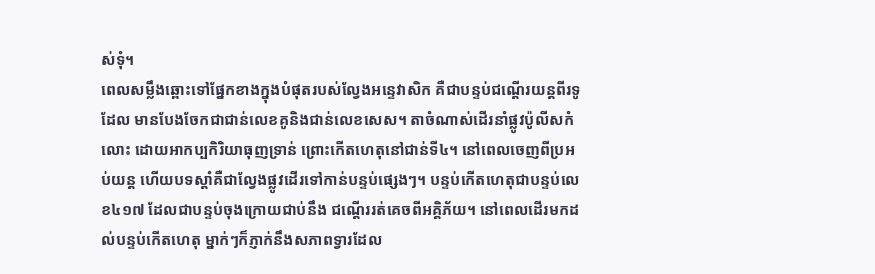ស់ទុំ។
ពេលសម្លឹងឆ្ពោះទៅផ្នែកខាងក្នុងបំផុតរបស់ល្វែងអន្ទេវាសិក គឺជាបន្ទប់ជណ្តើរយន្តពីរទូដែល មានបែងចែកជាជាន់លេខគូនិងជាន់លេខសេស។ តាចំណាស់ដើរនាំផ្លូវប៉ូលីសកំលោះ ដោយអាកប្បកិរិយាធុញទ្រាន់ ព្រោះកើតហេតុនៅជាន់ទី៤។ នៅពេលចេញពីប្រអប់យន្ត ហើយបទស្តាំគឺជាល្វែងផ្លូវដើរទៅកាន់បន្ទប់ផ្សេងៗ។ បន្ទប់កើតហេតុជាបន្ទប់លេខ៤១៧ ដែលជាបន្ទប់ចុងក្រោយជាប់នឹង ជណ្តើររត់គេចពីអគ្គិភ័យ។ នៅពេលដើរមកដល់បន្ទប់កើតហេតុ ម្នាក់ៗក៏ភ្ញាក់នឹងសភាពទ្វារដែល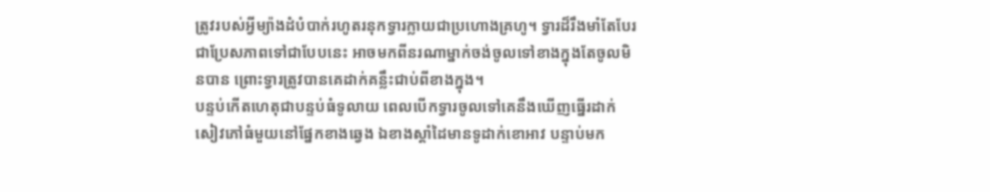ត្រូវរបស់អ្វីម្យ៉ាងដំបំបាក់រហូតរនុកទ្វារក្លាយជាប្រហោងគ្រហូ។ ទ្វារដ៏រឹងមាំតែបែរជាប្រែសភាពទៅជាបែបនេះ អាចមកពីនរណាម្នាក់ចង់ចូលទៅខាងក្នុងតែចូលមិនបាន ព្រោះទ្វារត្រូវបានគេដាក់គន្លឹះជាប់ពីខាងក្នុង។
បន្ទប់កើតហេតុជាបន្ទប់ធំទូលាយ ពេលបើកទ្វារចូលទៅគេនឹងឃើញធ្នើរដាក់សៀវភៅធំមួយនៅផ្នែកខាងឆ្វេង ឯខាងស្តាំដៃមានទូដាក់ខោអាវ បន្ទាប់មក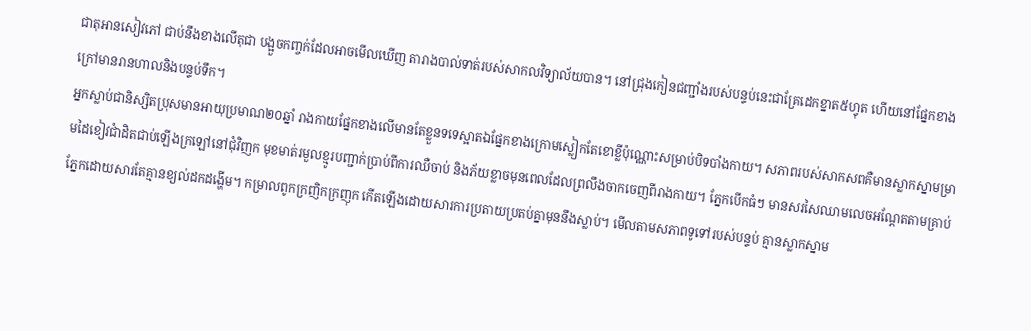ជាតុអានសៀវភៅ ជាប់នឹងខាងលើតុជា បង្អួចកញ្ចក់ដែលអាចមើលឃើញ តារាងបាល់ទាត់របស់សាកលវិទ្យាល័យបាន។ នៅជ្រុងកៀនជញ្ជាំងរបស់បន្ទប់នេះជាគ្រែដេកខ្នាត៥ហ្វុត ហើយនៅផ្នែកខាងក្រៅមានរានហាលនិងបន្ទប់ទឹក។
អ្នកស្លាប់ជានិស្សិតប្រុសមានអាយុប្រមាណ២០ឆ្នាំ រាងកាយផ្នែកខាងលើមានតែខ្លួនទទេស្អាតឯផ្នែកខាងក្រោមស្លៀកតែខោខ្លីប៉ុណ្ណោះសម្រាប់បិទបាំងកាយ។ សភាពរបស់សាកសពគឺមានស្លាកស្នាមម្រាមដៃខៀវជាំដិតជាប់ឡើងក្រឡៅនៅជុំវិញក មុខមាត់រមួលខ្មូរបញ្ជាក់ប្រាប់ពីការឈឺចាប់ និងភ័យខ្លាចមុនពេលដែលព្រលឹងចាកចេញពីរាងកាយ។ ភ្នែកបើកធំៗ មានសរសៃឈាមលេចអណ្តែតតាមគ្រាប់ភ្នែកដោយសារតែគ្មានខ្យល់ដកដង្ហើម។ កម្រាលពូកក្រញិកក្រញុក កើតឡើងដោយសារការប្រតាយប្រតប់គ្នាមុននឹងស្លាប់។ មើលតាមសភាពទូទៅរបស់បន្ទប់ គ្មានស្លាកស្នាម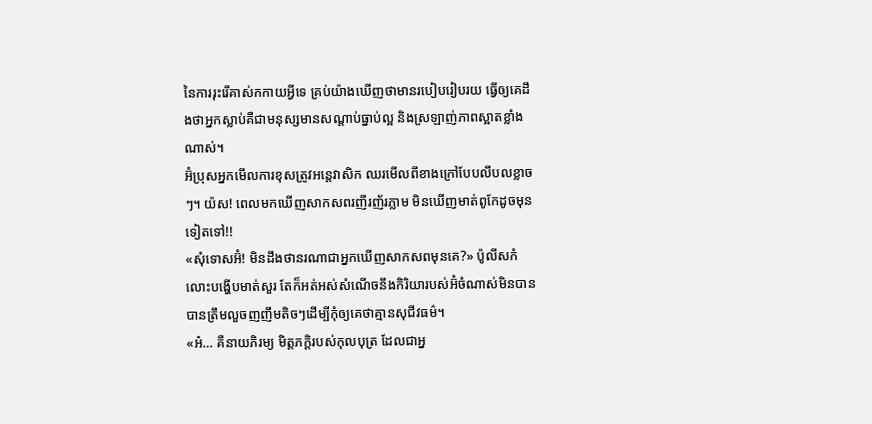នៃការរុះរើគាស់កកាយអ្វីទេ គ្រប់យ៉ាងឃើញថាមានរបៀបរៀបរយ ធ្វើឲ្យគេដឹងថាអ្នកស្លាប់គឺជាមនុស្សមានសណ្តាប់ធ្នាប់ល្អ និងស្រឡាញ់ភាពស្អាតខ្លាំងណាស់។
អ៊ំប្រុសអ្នកមើលការខុសត្រូវអន្តេវាសិក ឈរមើលពីខាងក្រៅបែបលឹបលខ្លាចៗ។ យ៉ស! ពេលមកឃើញសាកសពរញីរញ័រភ្លាម មិនឃើញមាត់ពូកែដូចមុនទៀតទៅ!!
«សុំទោសអ៊ំ! មិនដឹងថានរណាជាអ្នកឃើញសាកសពមុនគេ?» ប៉ូលីសកំលោះបង្ហើបមាត់សួរ តែក៏អត់អស់សំណើចនឹងកិរិយារបស់អ៊ំចំណាស់មិនបាន បានត្រឹមលួចញញឹមតិចៗដើម្បីកុំឲ្យគេថាគ្មានសុជីវធម៌។
«អ៎… គឺនាយភិរម្យ មិត្តភក្តិរបស់កុលបុត្រ ដែលជាអ្ន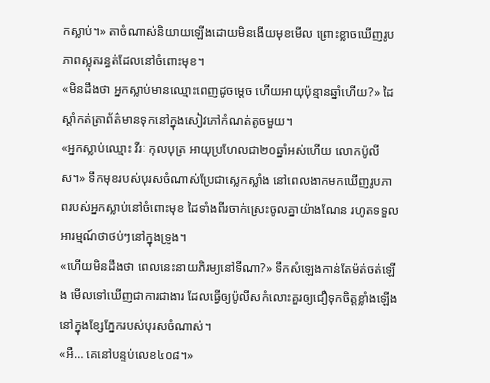កស្លាប់។» តាចំណាស់និយាយឡើងដោយមិនងើយមុខមើល ព្រោះខ្លាចឃើញរូបភាពស្លុតរន្ធត់ដែលនៅចំពោះមុខ។
«មិនដឹងថា អ្នកស្លាប់មានឈ្មោះពេញដូចម្តេច ហើយអាយុប៉ុន្មានឆ្នាំហើយ?» ដៃស្តាំកត់ត្រាព័ត៌មានទុកនៅក្នុងសៀវភៅកំណត់តូចមួយ។
«អ្នកស្លាប់ឈ្មោះ វីរៈ កុលបុត្រ អាយុប្រហែលជា២០ឆ្នាំអស់ហើយ លោកប៉ូលីស។» ទឹកមុខរបស់បុរសចំណាស់ប្រែជាស្លេកស្លាំង នៅពេលងាកមកឃើញរូបភាពរបស់អ្នកស្លាប់នៅចំពោះមុខ ដៃទាំងពីរចាក់ស្រេះចូលគ្នាយ៉ាងណែន រហូតទទួលអារម្មណ៍ថាថប់ៗនៅក្នុងទ្រូង។
«ហើយមិនដឹងថា ពេលនេះនាយភិរម្យនៅទីណា?» ទឹកសំឡេងកាន់តែម៉ត់ចត់ឡើង មើលទៅឃើញជាការជាងារ ដែលធ្វើឲ្យប៉ូលីសកំលោះគួរឲ្យជឿទុកចិត្តខ្លាំងឡើង នៅក្នុងខ្សែភ្នែករបស់បុរសចំណាស់។
«អឺ… គេនៅបន្ទប់លេខ៤០៨។»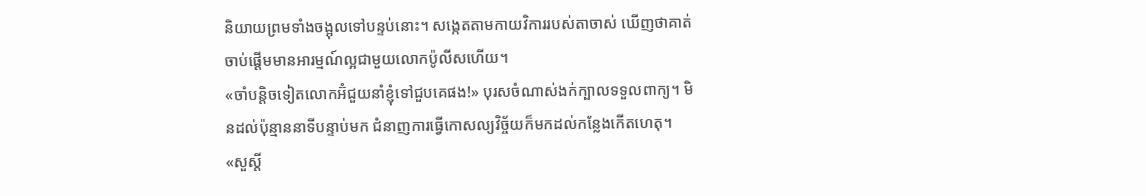និយាយព្រមទាំងចង្អុលទៅបន្ទប់នោះ។ សង្កេតតាមកាយវិការរបស់តាចាស់ ឃើញថាគាត់ចាប់ផ្តើមមានអារម្មណ៍ល្អជាមួយលោកប៉ូលីសហើយ។
«ចាំបន្តិចទៀតលោកអ៊ំជួយនាំខ្ញុំទៅជួបគេផង!» បុរសចំណាស់ងក់ក្បាលទទួលពាក្យ។ មិនដល់ប៉ុន្មាននាទីបន្ទាប់មក ជំនាញការធ្វើកោសល្យវិច្ច័យក៏មកដល់កន្លែងកើតហេតុ។
«សួស្តី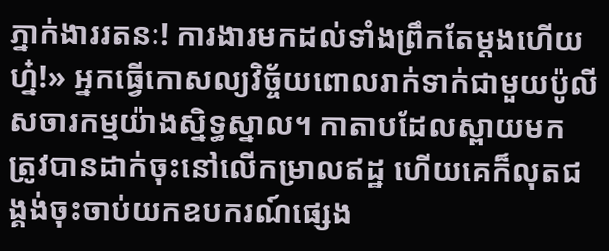ភ្នាក់ងាររតនៈ! ការងារមកដល់ទាំងព្រឹកតែម្តងហើយហ្ន៎!» អ្នកធ្វើកោសល្យវិច្ច័យពោលរាក់ទាក់ជាមួយប៉ូលីសចារកម្មយ៉ាងស្និទ្ធស្នាល។ កាតាបដែលស្ពាយមក ត្រូវបានដាក់ចុះនៅលើកម្រាលឥដ្ឋ ហើយគេក៏លុតជង្គង់ចុះចាប់យកឧបករណ៍ផ្សេង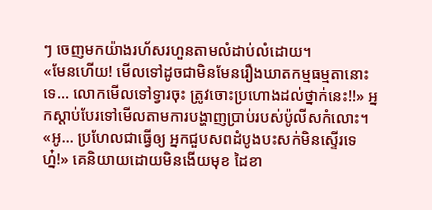ៗ ចេញមកយ៉ាងរហ័សរហួនតាមលំដាប់លំដោយ។
«មែនហើយ! មើលទៅដូចជាមិនមែនរឿងឃាតកម្មធម្មតានោះទេ… លោកមើលទៅទ្វារចុះ ត្រូវចោះប្រហោងដល់ថ្នាក់នេះ!!» អ្នកស្តាប់បែរទៅមើលតាមការបង្ហាញប្រាប់របស់ប៉ូលីសកំលោះ។
«អូ… ប្រហែលជាធ្វើឲ្យ អ្នកជួបសពដំបូងបះសក់មិនស្ទើរទេហ្ន៎!» គេនិយាយដោយមិនងើយមុខ ដៃខា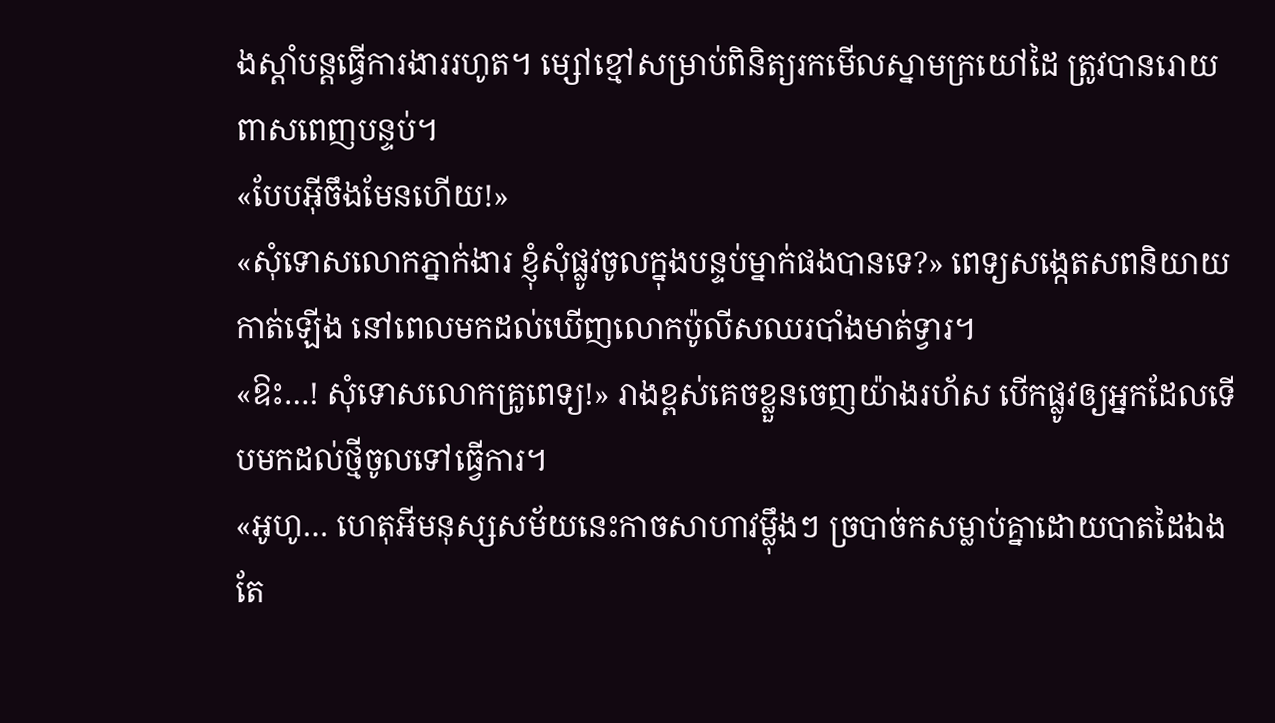ងស្តាំបន្តធ្វើការងាររហូត។ ម្សៅខ្មៅសម្រាប់ពិនិត្យរកមើលស្នាមក្រយៅដៃ ត្រូវបានរោយពាសពេញបន្ទប់។
«បែបអ៊ីចឹងមែនហើយ!»
«សុំទោសលោកភ្នាក់ងារ ខ្ញុំសុំផ្លូវចូលក្នុងបន្ទប់ម្នាក់ផងបានទេ?» ពេទ្យសង្កេតសពនិយាយកាត់ឡើង នៅពេលមកដល់ឃើញលោកប៉ូលីសឈរបាំងមាត់ទ្វារ។
«ឱះ…! សុំទោសលោកគ្រូពេទ្យ!» រាងខ្ពស់គេចខ្លួនចេញយ៉ាងរហ័ស បើកផ្លូវឲ្យអ្នកដែលទើបមកដល់ថ្មីចូលទៅធ្វើការ។
«អូហូ… ហេតុអីមនុស្សសម័យនេះកាចសាហាវម្ល៉ឹងៗ ច្របាច់កសម្លាប់គ្នាដោយបាតដៃឯងតែ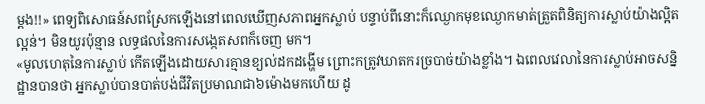ម្តង!!» ពេទ្យពិសោធន៍សពស្រែកឡើងនៅពេលឃើញសភាពអ្នកស្លាប់ បន្ទាប់ពីនោះក៏ឈ្ងោកមុខឈ្ងោកមាត់ត្រួតពិនិត្យការស្លាប់យ៉ាងល្អិតល្អន់។ មិនយូរប៉ុន្មាន លទ្ធផលនៃការសង្កេតសពក៏ចេញ មក។
«មូលហេតុនៃការស្លាប់ កើតឡើងដោយសារគ្មានខ្យល់ដកដង្ហើម ព្រោះកត្រូវឃាតករច្របាច់យ៉ាងខ្លាំង។ ឯពេលវេលានៃការស្លាប់អាចសន្និដ្ឋានបានថា អ្នកស្លាប់បានបាត់បង់ជីវិតប្រមាណជា៦ម៉ោងមកហើយ ដូ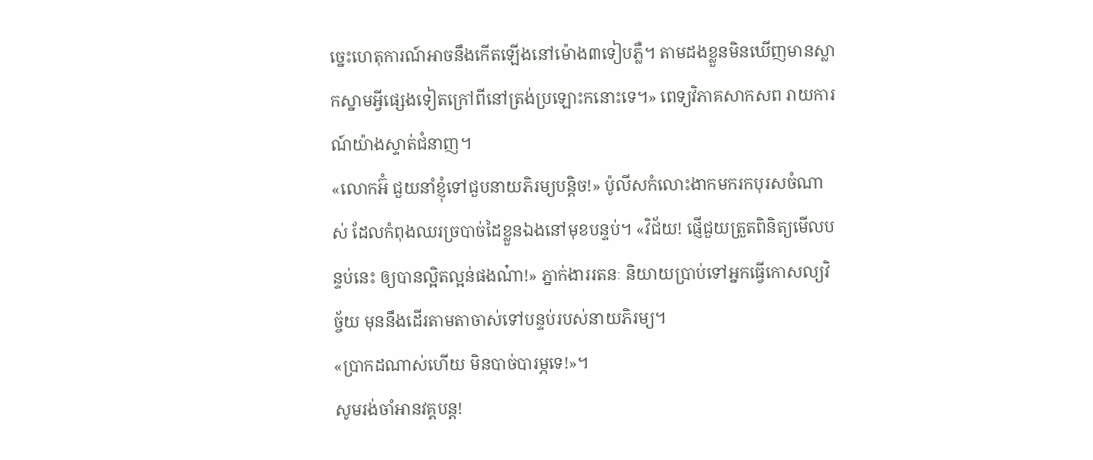ច្នេះហេតុការណ៍អាចនឹងកើតឡើងនៅម៉ោង៣ទៀបភ្លឺ។ តាមដងខ្លួនមិនឃើញមានស្លាកស្នាមអ្វីផ្សេងទៀតក្រៅពីនៅត្រង់ប្រឡោះកនោះទេ។» ពេទ្យវិភាគសាកសព រាយការណ៍យ៉ាងស្ទាត់ជំនាញ។
«លោកអ៊ំ ជួយនាំខ្ញុំទៅជួបនាយភិរម្យបន្តិច!» ប៉ូលីសកំលោះងាកមករកបុរសចំណាស់ ដែលកំពុងឈរច្របាច់ដៃខ្លួនឯងនៅមុខបន្ទប់។ «វិជ័យ! ផ្ញើជួយត្រួតពិនិត្យមើលបន្ទប់នេះ ឲ្យបានល្អិតល្អន់ផងណ៎ា!» ភ្នាក់ងាររតនៈ និយាយប្រាប់ទៅអ្នកធ្វើកោសល្យវិច្ច័យ មុននឹងដើរតាមតាចាស់ទៅបន្ទប់របស់នាយភិរម្យ។
«ប្រាកដណាស់ហើយ មិនបាច់បារម្ភទេ!»។
សូមរង់ចាំអានវគ្គបន្ត!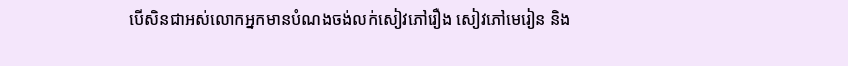បើសិនជាអស់លោកអ្នកមានបំណងចង់លក់សៀវភៅរឿង សៀវភៅមេរៀន និង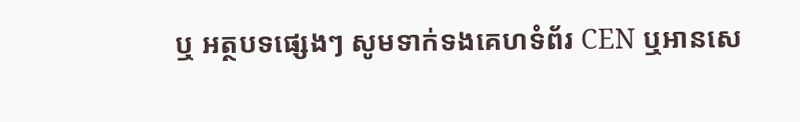ឬ អត្ថបទផ្សេងៗ សូមទាក់ទងគេហទំព័រ CEN ឬអានសេ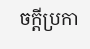ចក្តីប្រកា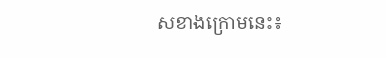សខាងក្រោមនេះ៖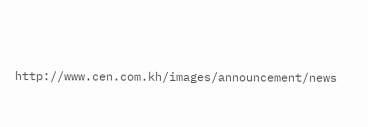http://www.cen.com.kh/images/announcement/news